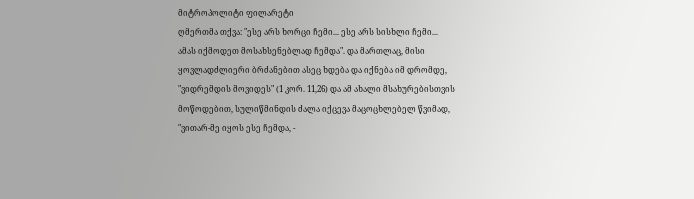მიტროპოლიტი ფილარეტი
ღმერთმა თქვა: "ესე არს ხორცი ჩემი... ესე არს სისხლი ჩემი... ამას იქმოდეთ მოსახსენებლად ჩემდა". და მართლაც, მისი ყოვლადძლიერი ბრძანებით ასეც ხდება და იქნება იმ დრომდე, "ვიდრემდის მოვიდეს" (1 კორ. 11,26) და ამ ახალი მსახურებისთვის მოწოდებით, სულიწმინდის ძალა იქცევა მაცოცხლებელ წვიმად, "ვითარ-მე იყოს ესე ჩემდა, -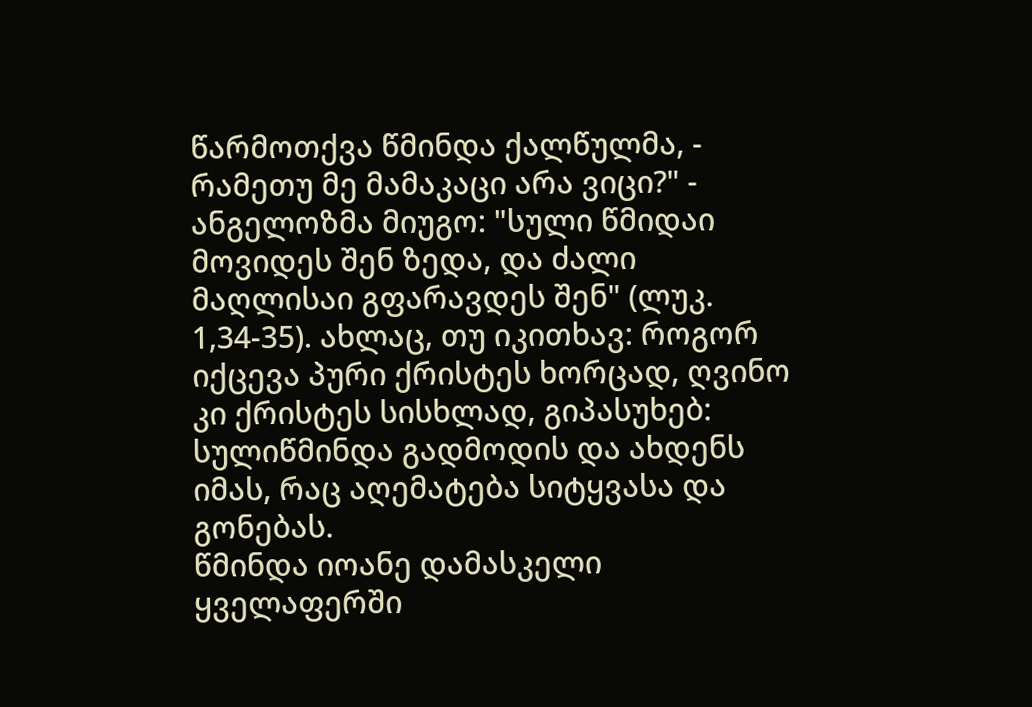წარმოთქვა წმინდა ქალწულმა, - რამეთუ მე მამაკაცი არა ვიცი?" - ანგელოზმა მიუგო: "სული წმიდაი მოვიდეს შენ ზედა, და ძალი მაღლისაი გფარავდეს შენ" (ლუკ. 1,34-35). ახლაც, თუ იკითხავ: როგორ იქცევა პური ქრისტეს ხორცად, ღვინო კი ქრისტეს სისხლად, გიპასუხებ: სულიწმინდა გადმოდის და ახდენს იმას, რაც აღემატება სიტყვასა და გონებას.
წმინდა იოანე დამასკელი
ყველაფერში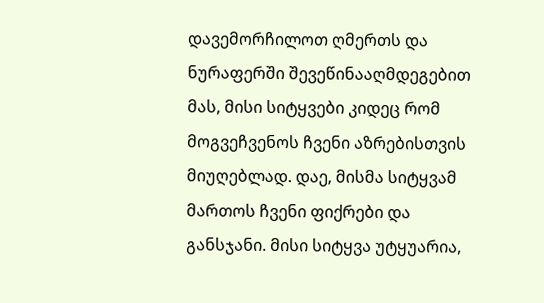დავემორჩილოთ ღმერთს და ნურაფერში შევეწინააღმდეგებით მას, მისი სიტყვები კიდეც რომ მოგვეჩვენოს ჩვენი აზრებისთვის მიუღებლად. დაე, მისმა სიტყვამ მართოს ჩვენი ფიქრები და განსჯანი. მისი სიტყვა უტყუარია,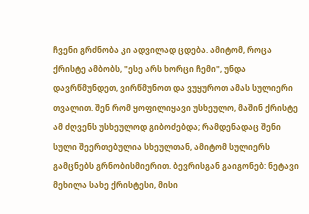ჩვენი გრძნობა კი ადვილად ცდება. ამიტომ, როცა ქრისტე ამბობს, "ესე არს ხორცი ჩემი", უნდა დავრწმუნდეთ, ვირწმუნოთ და ვუყუროთ ამას სულიერი თვალით. შენ რომ ყოფილიყავი უსხეულო, მაშინ ქრისტე ამ ძღვენს უსხეულოდ გიბოძებდა; რამდენადაც შენი სული შეერთებულია სხეულთან, ამიტომ სულიერს გამცნებს გრნობისმიერით. ბევრისგან გაიგონებ: ნეტავი მეხილა სახე ქრისტესი, მისი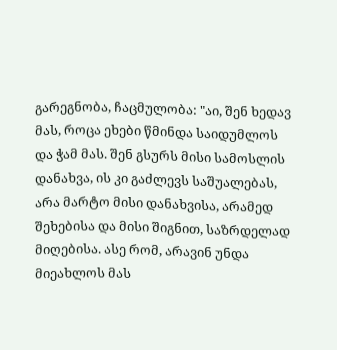გარეგნობა, ჩაცმულობა: "აი, შენ ხედავ მას, როცა ეხები წმინდა საიდუმლოს და ჭამ მას. შენ გსურს მისი სამოსლის დანახვა, ის კი გაძლევს საშუალებას, არა მარტო მისი დანახვისა, არამედ შეხებისა და მისი შიგნით, საზრდელად მიღებისა. ასე რომ, არავინ უნდა მიეახლოს მას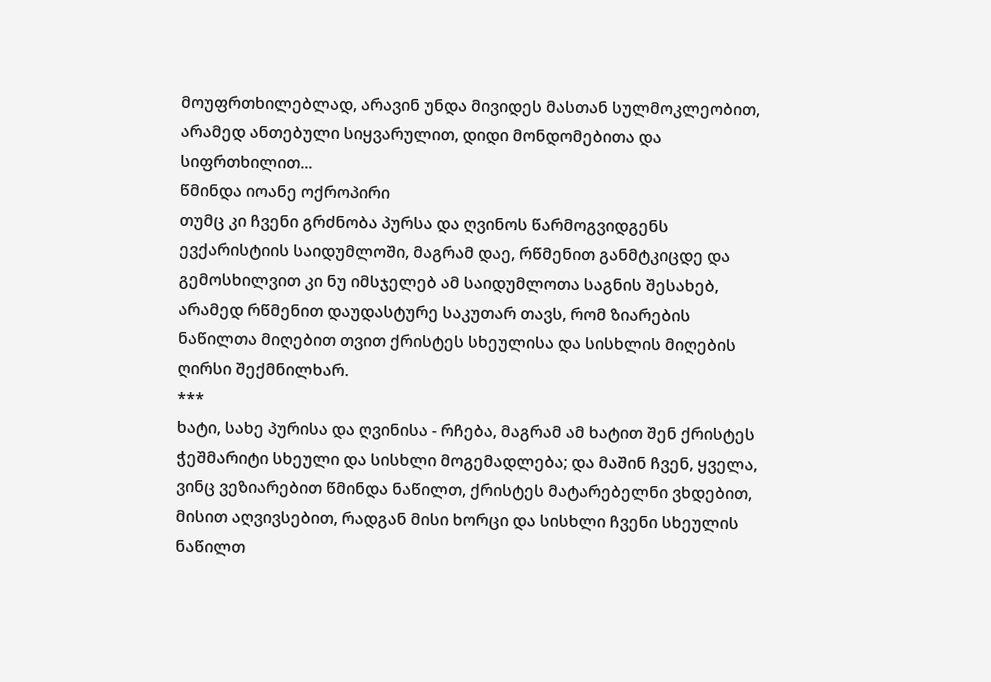მოუფრთხილებლად, არავინ უნდა მივიდეს მასთან სულმოკლეობით, არამედ ანთებული სიყვარულით, დიდი მონდომებითა და სიფრთხილით...
წმინდა იოანე ოქროპირი
თუმც კი ჩვენი გრძნობა პურსა და ღვინოს წარმოგვიდგენს ევქარისტიის საიდუმლოში, მაგრამ დაე, რწმენით განმტკიცდე და გემოსხილვით კი ნუ იმსჯელებ ამ საიდუმლოთა საგნის შესახებ, არამედ რწმენით დაუდასტურე საკუთარ თავს, რომ ზიარების ნაწილთა მიღებით თვით ქრისტეს სხეულისა და სისხლის მიღების ღირსი შექმნილხარ.
***
ხატი, სახე პურისა და ღვინისა - რჩება, მაგრამ ამ ხატით შენ ქრისტეს ჭეშმარიტი სხეული და სისხლი მოგემადლება; და მაშინ ჩვენ, ყველა, ვინც ვეზიარებით წმინდა ნაწილთ, ქრისტეს მატარებელნი ვხდებით, მისით აღვივსებით, რადგან მისი ხორცი და სისხლი ჩვენი სხეულის ნაწილთ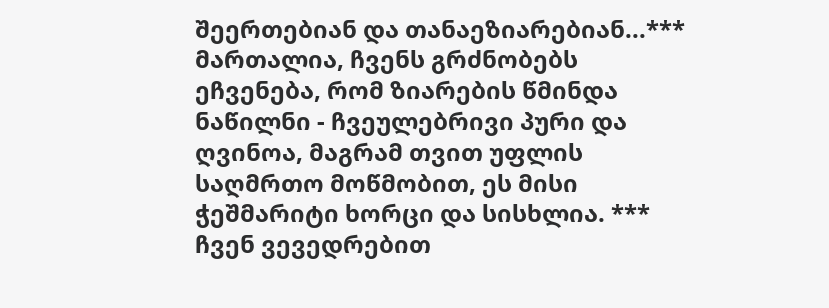შეერთებიან და თანაეზიარებიან...***
მართალია, ჩვენს გრძნობებს ეჩვენება, რომ ზიარების წმინდა ნაწილნი - ჩვეულებრივი პური და ღვინოა, მაგრამ თვით უფლის საღმრთო მოწმობით, ეს მისი ჭეშმარიტი ხორცი და სისხლია. ***
ჩვენ ვევედრებით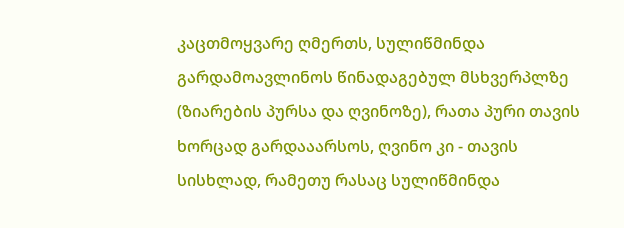კაცთმოყვარე ღმერთს, სულიწმინდა გარდამოავლინოს წინადაგებულ მსხვერპლზე (ზიარების პურსა და ღვინოზე), რათა პური თავის ხორცად გარდააარსოს, ღვინო კი - თავის სისხლად, რამეთუ რასაც სულიწმინდა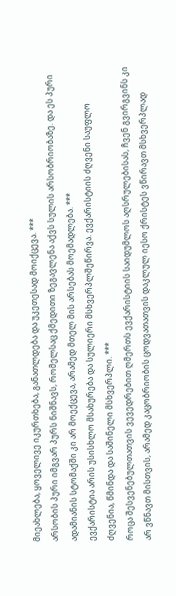მიეახლება, ყოველივე იკურთხება, განათლდება და უკეთესად მოიქცევა. ***
არსობის პური იმგვარ პურს ნიშნავს, რომელსაც ქმედითი ზეგავლენა აქვს სულის არსობრიობაზე. და ეს პური ადამიანის სტომაქში კი არ მოექცევა, არამედ მთელ მის არსებას მოემადლება. ***
ევქარისტია არის უსისხლო მსახურება და სულიერი მსხვერპლშეწირვა. ევქარისტიის ძღვენი საუფლო ძღვენია, წმინდა და საშინელი მსხვერპლი. ***
როცა შესვენებულთათვის ვევედრებით ღმერთს ევქარისტიის საიდუმლოს აღსრულებისას, ჩვენ გვირგვინს კი არ ვწნავთ მისთვის, არამედ კაცობრიობის ცოდვათათვის დაკლულ იესო ქრისტეს ვწირავთ მსხვერპლად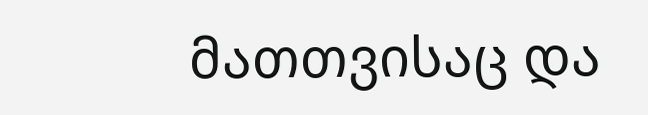მათთვისაც და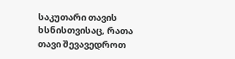საკუთარი თავის ხსნისთვისაც, რათა თავი შევავედროთ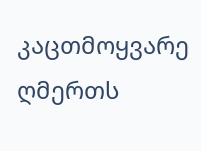კაცთმოყვარე ღმერთს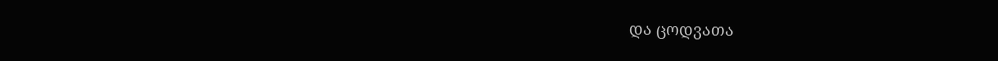და ცოდვათა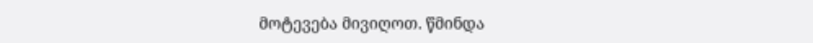მოტევება მივიღოთ. წმინდა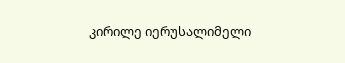კირილე იერუსალიმელი